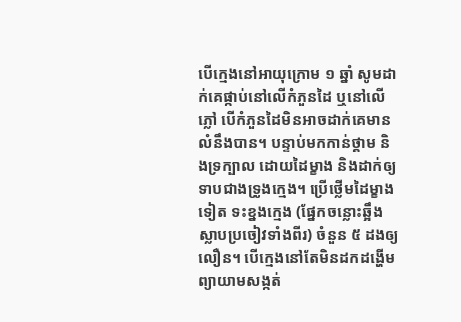បើក្មេងនៅអាយុក្រោម ១ ឆ្នាំ សូមដាក់គេផ្កាប់នៅលើកំភួនដៃ ឬនៅលើភ្លៅ បើកំភួនដៃមិនអាចដាក់គេមានលំនឹងបាន។ បន្ទាប់មកកាន់ថ្គាម និងទ្រក្បាល ដោយដៃម្ខាង និងដាក់ឲ្យទាបជាងទ្រូងក្មេង។ ប្រើថ្លើមដៃម្ខាងទៀត ទះខ្នងក្មេង (ផ្នែកចន្លោះឆ្អឹងស្លាបប្រចៀវទាំងពីរ) ចំនួន ៥ ដងឲ្យលឿន។ បើក្មេងនៅតែមិនដកដង្ហើម ព្យាយាមសង្កត់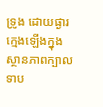ទ្រូង ដោយផ្ងារក្មេងឡើងក្នុងស្ថានភាពក្បាលទាប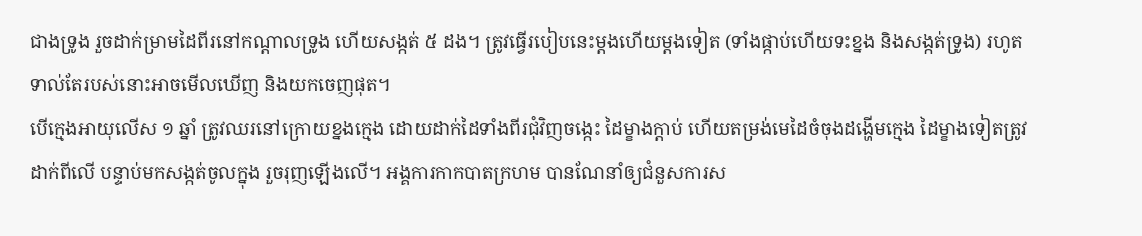ជាងទ្រូង រួចដាក់ម្រាមដៃពីរនៅកណ្ដាលទ្រូង ហើយសង្កត់ ៥ ដង។ ត្រូវធ្វើរបៀបនេះម្ដងហើយម្ដងទៀត (ទាំងផ្កាប់ហើយទះខ្នង និងសង្កត់ទ្រូង) រហូតទាល់តែរបស់នោះអាចមើលឃើញ និងយកចេញផុត។
បើក្មេងអាយុលើស ១ ឆ្នាំ ត្រូវឈរនៅក្រោយខ្នងក្មេង ដោយដាក់ដៃទាំងពីរជុំវិញចង្កេះ ដៃម្ខាងក្ដាប់ ហើយតម្រង់មេដៃចំចុងដង្ហើមក្មេង ដៃម្ខាងទៀតត្រូវដាក់ពីលើ បន្ទាប់មកសង្កត់ចូលក្នុង រួចរុញឡើងលើ។ អង្គការកាកបាតក្រហម បានណែនាំឲ្យជំនួសការស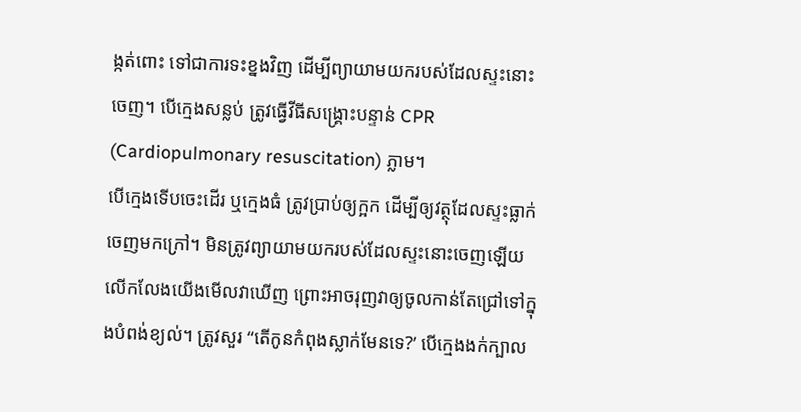ង្កត់ពោះ ទៅជាការទះខ្នងវិញ ដើម្បីព្យាយាមយករបស់ដែលស្ទះនោះចេញ។ បើក្មេងសន្លប់ ត្រូវធ្វើវីធីសង្គ្រោះបន្ទាន់ CPR (Cardiopulmonary resuscitation) ភ្លាម។
បើក្មេងទើបចេះដើរ ឬក្មេងធំ ត្រូវប្រាប់ឲ្យក្អក ដើម្បីឲ្យវត្ថុដែលស្ទះធ្លាក់ចេញមកក្រៅ។ មិនត្រូវព្យាយាមយករបស់ដែលស្ទះនោះចេញឡើយ លើកលែងយើងមើលវាឃើញ ព្រោះអាចរុញវាឲ្យចូលកាន់តែជ្រៅទៅក្នុងបំពង់ខ្យល់។ ត្រូវសួរ “តើកូនកំពុងស្លាក់មែនទេ?’ បើក្មេងងក់ក្បាល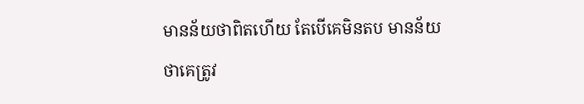មានន័យថាពិតហើយ តែបើគេមិនតប មានន័យថាគេត្រូវ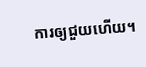ការឲ្យជួយហើយ។